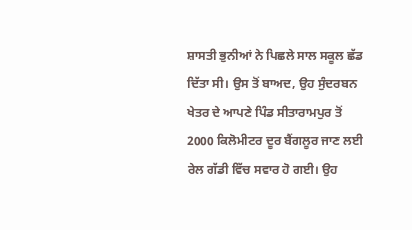ਸ਼ਾਸਤੀ ਭੁਨੀਆਂ ਨੇ ਪਿਛਲੇ ਸਾਲ ਸਕੂਲ ਛੱਡ ਦਿੱਤਾ ਸੀ। ਉਸ ਤੋਂ ਬਾਅਦ, ਉਹ ਸੁੰਦਰਬਨ ਖੇਤਰ ਦੇ ਆਪਣੇ ਪਿੰਡ ਸੀਤਾਰਾਮਪੁਰ ਤੋਂ 2000 ਕਿਲੋਮੀਟਰ ਦੂਰ ਬੈਂਗਲੂਰ ਜਾਣ ਲਈ ਰੇਲ ਗੱਡੀ ਵਿੱਚ ਸਵਾਰ ਹੋ ਗਈ। ਉਹ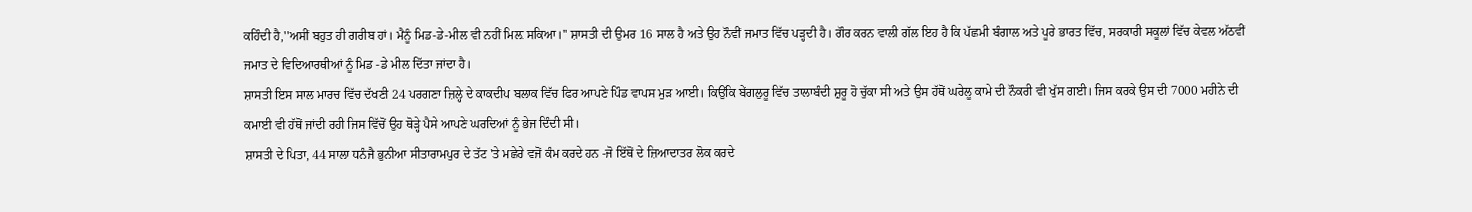ਕਹਿੰਦੀ ਹੈ,''ਅਸੀਂ ਬਹੁਤ ਹੀ ਗਰੀਬ ਹਾਂ। ਮੈਨੂੰ ਮਿਡ-ਡੇ-ਮੀਲ ਵੀ ਨਹੀਂ ਮਿਲ਼ ਸਕਿਆ।'' ਸ਼ਾਸਤੀ ਦੀ ਉਮਰ 16 ਸਾਲ ਹੈ ਅਤੇ ਉਹ ਨੌਵੀਂ ਜਮਾਤ ਵਿੱਚ ਪੜ੍ਹਦੀ ਹੈ। ਗੌਰ ਕਰਨ ਵਾਲੀ ਗੱਲ ਇਹ ਹੈ ਕਿ ਪੱਛਮੀ ਬੰਗਾਲ ਅਤੇ ਪੂਰੇ ਭਾਰਤ ਵਿੱਚ, ਸਰਕਾਰੀ ਸਕੂਲਾਂ ਵਿੱਚ ਕੇਵਲ ਅੱਠਵੀਂ ਜਮਾਤ ਦੇ ਵਿਦਿਆਰਥੀਆਂ ਨੂੰ ਮਿਡ -ਡੇ ਮੀਲ ਦਿੱਤਾ ਜਾਂਦਾ ਹੈ।
ਸ਼ਾਸਤੀ ਇਸ ਸਾਲ ਮਾਰਚ ਵਿੱਚ ਦੱਖਣੀ 24 ਪਰਗਣਾ ਜ਼ਿਲ੍ਹੇ ਦੇ ਕਾਕਦੀਪ ਬਲਾਕ ਵਿੱਚ ਫਿਰ ਆਪਣੇ ਪਿੰਡ ਵਾਪਸ ਮੁੜ ਆਈ। ਕਿਉਂਕਿ ਬੇਂਗਲੁਰੂ ਵਿੱਚ ਤਾਲਾਬੰਦੀ ਸ਼ੁਰੂ ਹੋ ਚੁੱਕਾ ਸੀ ਅਤੇ ਉਸ ਹੱਥੋਂ ਘਰੇਲੂ ਕਾਮੇ ਦੀ ਨੌਕਰੀ ਵੀ ਖੁੱਸ ਗਈ। ਜਿਸ ਕਰਕੇ ਉਸ ਦੀ 7000 ਮਹੀਨੇ ਦੀ ਕਮਾਈ ਵੀ ਹੱਥੋਂ ਜਾਂਦੀ ਰਹੀ ਜਿਸ ਵਿੱਚੋਂ ਉਹ ਥੋੜ੍ਹੇ ਪੈਸੇ ਆਪਣੇ ਘਰਦਿਆਂ ਨੂੰ ਭੇਜ ਦਿੰਦੀ ਸੀ।
ਸ਼ਾਸਤੀ ਦੇ ਪਿਤਾ, 44 ਸਾਲਾ ਧਨੰਜੈ ਭੁਨੀਆ ਸੀਤਾਰਾਮਪੁਰ ਦੇ ਤੱਟ 'ਤੇ ਮਛੇਰੇ ਵਜੋਂ ਕੰਮ ਕਰਦੇ ਹਨ -ਜੋ ਇੱਥੋਂ ਦੇ ਜ਼ਿਆਦਾਤਰ ਲੋਕ ਕਰਦੇ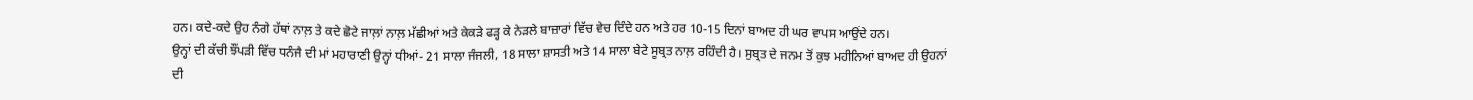ਹਨ। ਕਦੇ-ਕਦੇ ਉਹ ਨੰਗੇ ਹੱਥਾਂ ਨਾਲ਼ ਤੇ ਕਦੇ ਛੋਟੇ ਜਾਲ਼ਾਂ ਨਾਲ਼ ਮੱਛੀਆਂ ਅਤੇ ਕੇਕੜੇ ਫੜ੍ਹ ਕੇ ਨੇੜਲੇ ਬਾਜ਼ਾਰਾਂ ਵਿੱਚ ਵੇਚ ਦਿੰਦੇ ਹਨ ਅਤੇ ਹਰ 10-15 ਦਿਨਾਂ ਬਾਅਦ ਹੀ ਘਰ ਵਾਪਸ ਆਉਂਦੇ ਹਨ।
ਉਨ੍ਹਾਂ ਦੀ ਕੱਚੀ ਝੌਂਪੜੀ ਵਿੱਚ ਧਨੰਜੈ ਦੀ ਮਾਂ ਮਹਾਰਾਣੀ ਉਨ੍ਹਾਂ ਧੀਆਂ- 21 ਸਾਲਾ ਜੰਜਲੀ, 18 ਸਾਲਾ ਸ਼ਾਸਤੀ ਅਤੇ 14 ਸਾਲਾ ਬੇਟੇ ਸੂਬ੍ਰਤ ਨਾਲ਼ ਰਹਿੰਦੀ ਹੈ। ਸੁਬ੍ਰਤ ਦੇ ਜਨਮ ਤੋਂ ਕੁਝ ਮਹੀਨਿਆਂ ਬਾਅਦ ਹੀ ਉਹਨਾਂ ਦੀ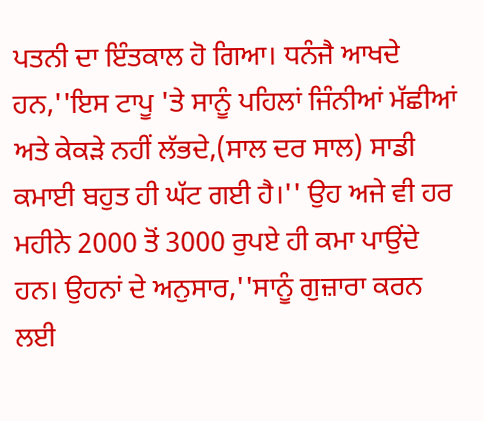ਪਤਨੀ ਦਾ ਇੰਤਕਾਲ ਹੋ ਗਿਆ। ਧਨੰਜੈ ਆਖਦੇ ਹਨ,''ਇਸ ਟਾਪੂ 'ਤੇ ਸਾਨੂੰ ਪਹਿਲਾਂ ਜਿੰਨੀਆਂ ਮੱਛੀਆਂ ਅਤੇ ਕੇਕੜੇ ਨਹੀਂ ਲੱਭਦੇ,(ਸਾਲ ਦਰ ਸਾਲ) ਸਾਡੀ ਕਮਾਈ ਬਹੁਤ ਹੀ ਘੱਟ ਗਈ ਹੈ।'' ਉਹ ਅਜੇ ਵੀ ਹਰ ਮਹੀਨੇ 2000 ਤੋਂ 3000 ਰੁਪਏ ਹੀ ਕਮਾ ਪਾਉਂਦੇ ਹਨ। ਉਹਨਾਂ ਦੇ ਅਨੁਸਾਰ,''ਸਾਨੂੰ ਗੁਜ਼ਾਰਾ ਕਰਨ ਲਈ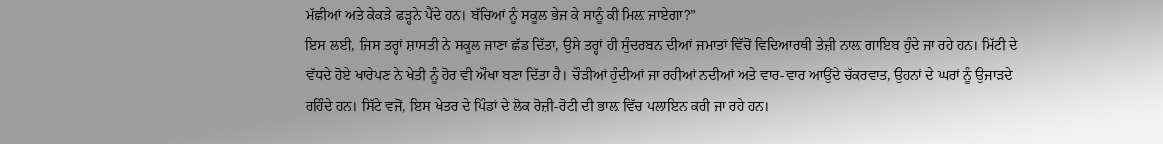ਮੱਛੀਆਂ ਅਤੇ ਕੇਕੜੇ ਫੜ੍ਹਨੇ ਪੈਂਦੇ ਹਨ। ਬੱਚਿਆਂ ਨੂੰ ਸਕੂਲ ਭੇਜ ਕੇ ਸਾਨੂੰ ਕੀ ਮਿਲ਼ ਜਾਏਗਾ?”
ਇਸ ਲਈ, ਜਿਸ ਤਰ੍ਹਾਂ ਸ਼ਾਸਤੀ ਨੇ ਸਕੂਲ ਜਾਣਾ ਛੱਡ ਦਿੱਤਾ, ਉਸੇ ਤਰ੍ਹਾਂ ਹੀ ਸੁੰਦਰਬਨ ਦੀਆਂ ਜਮਾਤਾਂ ਵਿੱਚੋਂ ਵਿਦਿਆਰਥੀ ਤੇਜ਼ੀ ਨਾਲ਼ ਗਾਇਬ ਹੁੰਦੇ ਜਾ ਰਹੇ ਹਨ। ਮਿੱਟੀ ਦੇ ਵੱਧਦੇ ਹੋਏ ਖਾਰੇਪਣ ਨੇ ਖੇਤੀ ਨੂੰ ਹੋਰ ਵੀ ਔਖਾ ਬਣਾ ਦਿੱਤਾ ਹੈ। ਚੌੜੀਆਂ ਹੁੰਦੀਆਂ ਜਾ ਰਹੀਆਂ ਨਦੀਆਂ ਅਤੇ ਵਾਰ-ਵਾਰ ਆਉਂਦੇ ਚੱਕਰਵਾਤ, ਉਹਨਾਂ ਦੇ ਘਰਾਂ ਨੂੰ ਉਜਾੜਦੇ ਰਹਿੰਦੇ ਹਨ। ਸਿੱਟੇ ਵਜੋਂ, ਇਸ ਖੇਤਰ ਦੇ ਪਿੰਡਾਂ ਦੇ ਲੋਕ ਰੋਜ਼ੀ-ਰੋਟੀ ਦੀ ਭਾਲ਼ ਵਿੱਚ ਪਲਾਇਨ ਕਰੀ ਜਾ ਰਹੇ ਹਨ।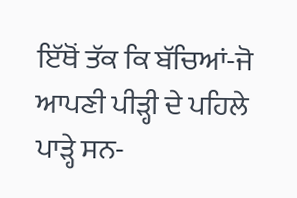ਇੱਥੋਂ ਤੱਕ ਕਿ ਬੱਚਿਆਂ-ਜੋ ਆਪਣੀ ਪੀੜ੍ਹੀ ਦੇ ਪਹਿਲੇ ਪਾੜ੍ਹੇ ਸਨ-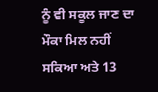ਨੂੰ ਵੀ ਸਕੂਲ ਜਾਣ ਦਾ ਮੌਕਾ ਮਿਲ ਨਹੀਂ ਸਕਿਆ ਅਤੇ 13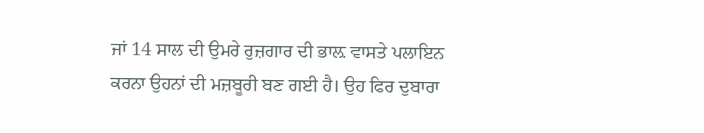ਜਾਂ 14 ਸਾਲ ਦੀ ਉਮਰੇ ਰੁਜ਼ਗਾਰ ਦੀ ਭਾਲ਼ ਵਾਸਤੇ ਪਲਾਇਨ ਕਰਨਾ ਉਹਨਾਂ ਦੀ ਮਜ਼ਬੂਰੀ ਬਣ ਗਈ ਹੈ। ਉਹ ਫਿਰ ਦੁਬਾਰਾ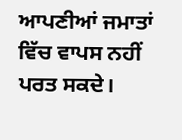ਆਪਣੀਆਂ ਜਮਾਤਾਂ ਵਿੱਚ ਵਾਪਸ ਨਹੀਂ ਪਰਤ ਸਕਦੇ।